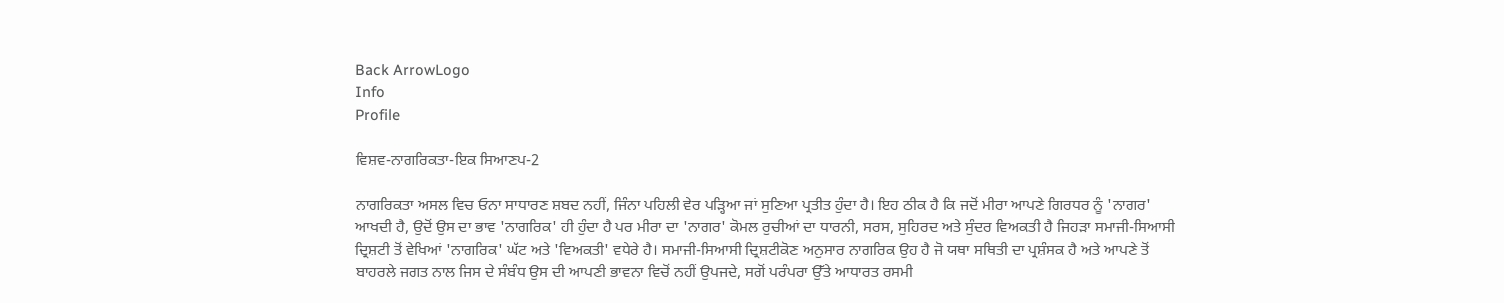Back ArrowLogo
Info
Profile

ਵਿਸ਼ਵ-ਨਾਗਰਿਕਤਾ-ਇਕ ਸਿਆਣਪ-2

ਨਾਗਰਿਕਤਾ ਅਸਲ ਵਿਚ ਓਨਾ ਸਾਧਾਰਣ ਸ਼ਬਦ ਨਹੀਂ, ਜਿੰਨਾ ਪਹਿਲੀ ਵੇਰ ਪੜ੍ਹਿਆ ਜਾਂ ਸੁਣਿਆ ਪ੍ਰਤੀਤ ਹੁੰਦਾ ਹੈ। ਇਹ ਠੀਕ ਹੈ ਕਿ ਜਦੋਂ ਮੀਰਾ ਆਪਣੇ ਗਿਰਧਰ ਨੂੰ 'ਨਾਗਰ' ਆਖਦੀ ਹੈ, ਉਦੋਂ ਉਸ ਦਾ ਭਾਵ 'ਨਾਗਰਿਕ' ਹੀ ਹੁੰਦਾ ਹੈ ਪਰ ਮੀਰਾ ਦਾ 'ਨਾਗਰ' ਕੋਮਲ ਰੁਚੀਆਂ ਦਾ ਧਾਰਨੀ, ਸਰਸ, ਸੁਹਿਰਦ ਅਤੇ ਸੁੰਦਰ ਵਿਅਕਤੀ ਹੈ ਜਿਹੜਾ ਸਮਾਜੀ-ਸਿਆਸੀ ਦ੍ਰਿਸ਼ਟੀ ਤੋਂ ਵੇਖਿਆਂ 'ਨਾਗਰਿਕ' ਘੱਟ ਅਤੇ 'ਵਿਅਕਤੀ' ਵਧੇਰੇ ਹੈ। ਸਮਾਜੀ-ਸਿਆਸੀ ਦ੍ਰਿਸ਼ਟੀਕੋਣ ਅਨੁਸਾਰ ਨਾਗਰਿਕ ਉਹ ਹੈ ਜੋ ਯਥਾ ਸਥਿਤੀ ਦਾ ਪ੍ਰਸ਼ੰਸਕ ਹੈ ਅਤੇ ਆਪਣੇ ਤੋਂ ਬਾਹਰਲੇ ਜਗਤ ਨਾਲ ਜਿਸ ਦੇ ਸੰਬੰਧ ਉਸ ਦੀ ਆਪਣੀ ਭਾਵਨਾ ਵਿਚੋਂ ਨਹੀਂ ਉਪਜਦੇ, ਸਗੋਂ ਪਰੰਪਰਾ ਉੱਤੇ ਆਧਾਰਤ ਰਸਮੀ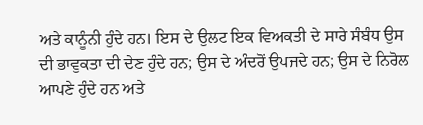ਅਤੇ ਕਾਨੂੰਨੀ ਹੁੰਦੇ ਹਨ। ਇਸ ਦੇ ਉਲਟ ਇਕ ਵਿਅਕਤੀ ਦੇ ਸਾਰੇ ਸੰਬੰਧ ਉਸ ਦੀ ਭਾਵੁਕਤਾ ਦੀ ਦੇਣ ਹੁੰਦੇ ਹਨ; ਉਸ ਦੇ ਅੰਦਰੋਂ ਉਪਜਦੇ ਹਨ; ਉਸ ਦੇ ਨਿਰੋਲ ਆਪਣੇ ਹੁੰਦੇ ਹਨ ਅਤੇ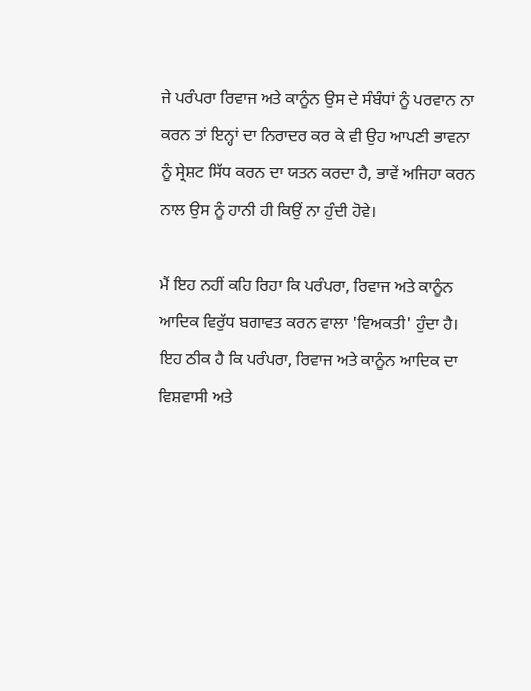ਜੇ ਪਰੰਪਰਾ ਰਿਵਾਜ ਅਤੇ ਕਾਨੂੰਨ ਉਸ ਦੇ ਸੰਬੰਧਾਂ ਨੂੰ ਪਰਵਾਨ ਨਾ ਕਰਨ ਤਾਂ ਇਨ੍ਹਾਂ ਦਾ ਨਿਰਾਦਰ ਕਰ ਕੇ ਵੀ ਉਹ ਆਪਣੀ ਭਾਵਨਾ ਨੂੰ ਸ੍ਰੇਸ਼ਟ ਸਿੱਧ ਕਰਨ ਦਾ ਯਤਨ ਕਰਦਾ ਹੈ, ਭਾਵੇਂ ਅਜਿਹਾ ਕਰਨ ਨਾਲ ਉਸ ਨੂੰ ਹਾਨੀ ਹੀ ਕਿਉਂ ਨਾ ਹੁੰਦੀ ਹੋਵੇ।

ਮੈਂ ਇਹ ਨਹੀਂ ਕਹਿ ਰਿਹਾ ਕਿ ਪਰੰਪਰਾ, ਰਿਵਾਜ ਅਤੇ ਕਾਨੂੰਨ ਆਦਿਕ ਵਿਰੁੱਧ ਬਗਾਵਤ ਕਰਨ ਵਾਲਾ 'ਵਿਅਕਤੀ' ਹੁੰਦਾ ਹੈ। ਇਹ ਠੀਕ ਹੈ ਕਿ ਪਰੰਪਰਾ, ਰਿਵਾਜ ਅਤੇ ਕਾਨੂੰਨ ਆਦਿਕ ਦਾ ਵਿਸ਼ਵਾਸੀ ਅਤੇ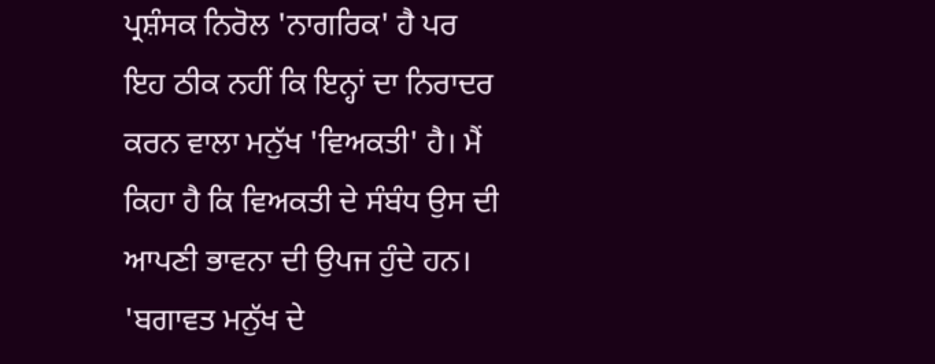ਪ੍ਰਸ਼ੰਸਕ ਨਿਰੋਲ 'ਨਾਗਰਿਕ' ਹੈ ਪਰ ਇਹ ਠੀਕ ਨਹੀਂ ਕਿ ਇਨ੍ਹਾਂ ਦਾ ਨਿਰਾਦਰ ਕਰਨ ਵਾਲਾ ਮਨੁੱਖ 'ਵਿਅਕਤੀ' ਹੈ। ਮੈਂ ਕਿਹਾ ਹੈ ਕਿ ਵਿਅਕਤੀ ਦੇ ਸੰਬੰਧ ਉਸ ਦੀ ਆਪਣੀ ਭਾਵਨਾ ਦੀ ਉਪਜ ਹੁੰਦੇ ਹਨ। 'ਬਗਾਵਤ ਮਨੁੱਖ ਦੇ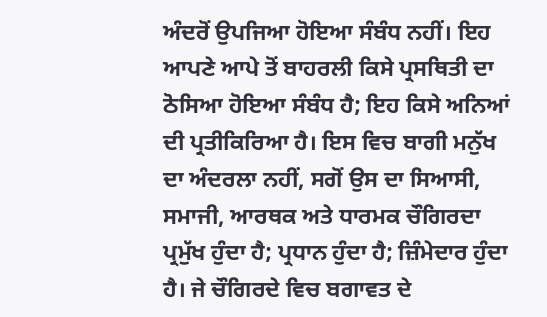ਅੰਦਰੋਂ ਉਪਜਿਆ ਹੋਇਆ ਸੰਬੰਧ ਨਹੀਂ। ਇਹ ਆਪਣੇ ਆਪੇ ਤੋਂ ਬਾਹਰਲੀ ਕਿਸੇ ਪ੍ਰਸਥਿਤੀ ਦਾ ਠੋਸਿਆ ਹੋਇਆ ਸੰਬੰਧ ਹੈ; ਇਹ ਕਿਸੇ ਅਨਿਆਂ ਦੀ ਪ੍ਰਤੀਕਿਰਿਆ ਹੈ। ਇਸ ਵਿਚ ਬਾਗੀ ਮਨੁੱਖ ਦਾ ਅੰਦਰਲਾ ਨਹੀਂ, ਸਗੋਂ ਉਸ ਦਾ ਸਿਆਸੀ, ਸਮਾਜੀ, ਆਰਥਕ ਅਤੇ ਧਾਰਮਕ ਚੌਗਿਰਦਾ ਪ੍ਰਮੁੱਖ ਹੁੰਦਾ ਹੈ; ਪ੍ਰਧਾਨ ਹੁੰਦਾ ਹੈ; ਜ਼ਿੰਮੇਦਾਰ ਹੁੰਦਾ ਹੈ। ਜੇ ਚੌਗਿਰਦੇ ਵਿਚ ਬਗਾਵਤ ਦੇ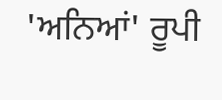'ਅਨਿਆਂ' ਰੂਪੀ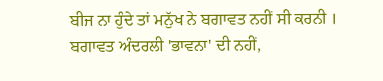ਬੀਜ ਨਾ ਹੁੰਦੇ ਤਾਂ ਮਨੁੱਖ ਨੇ ਬਗਾਵਤ ਨਹੀਂ ਸੀ ਕਰਨੀ । ਬਗਾਵਤ ਅੰਦਰਲੀ 'ਭਾਵਨਾ' ਦੀ ਨਹੀਂ,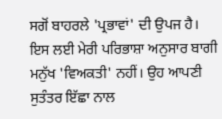ਸਗੋਂ ਬਾਹਰਲੇ 'ਪ੍ਰਭਾਵਾਂ' ਦੀ ਉਪਜ ਹੈ। ਇਸ ਲਈ ਮੇਰੀ ਪਰਿਭਾਸ਼ਾ ਅਨੁਸਾਰ ਬਾਗੀ ਮਨੁੱਖ 'ਵਿਅਕਤੀ' ਨਹੀਂ। ਉਹ ਆਪਣੀ ਸੁਤੰਤਰ ਇੱਛਾ ਨਾਲ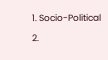1. Socio-Political

2.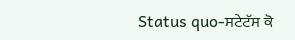Status quo-ਸਟੇਟੱਸ ਕੋ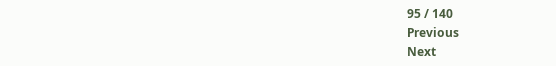95 / 140
Previous
Next